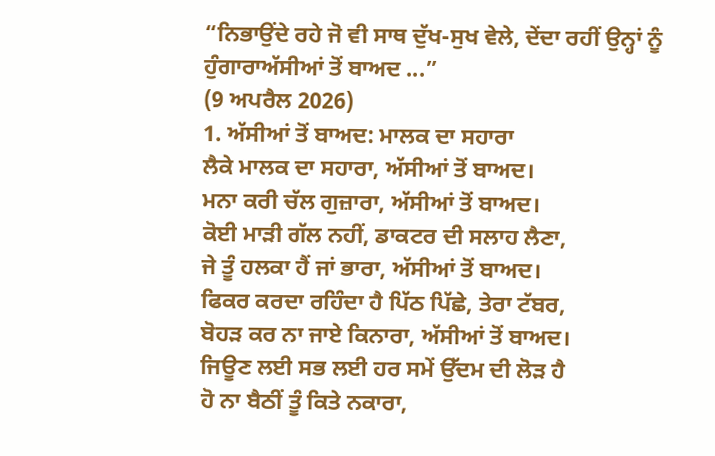“ਨਿਭਾਉਂਦੇ ਰਹੇ ਜੋ ਵੀ ਸਾਥ ਦੁੱਖ-ਸੁਖ ਵੇਲੇ, ਦੇਂਦਾ ਰਹੀਂ ਉਨ੍ਹਾਂ ਨੂੰ ਹੁੰਗਾਰਾਅੱਸੀਆਂ ਤੋਂ ਬਾਅਦ ...”
(9 ਅਪਰੈਲ 2026)
1. ਅੱਸੀਆਂ ਤੋਂ ਬਾਅਦ: ਮਾਲਕ ਦਾ ਸਹਾਰਾ
ਲੈਕੇ ਮਾਲਕ ਦਾ ਸਹਾਰਾ, ਅੱਸੀਆਂ ਤੋਂ ਬਾਅਦ।
ਮਨਾ ਕਰੀ ਚੱਲ ਗੁਜ਼ਾਰਾ, ਅੱਸੀਆਂ ਤੋਂ ਬਾਅਦ।
ਕੋਈ ਮਾੜੀ ਗੱਲ ਨਹੀਂ, ਡਾਕਟਰ ਦੀ ਸਲਾਹ ਲੈਣਾ,
ਜੇ ਤੂੰ ਹਲਕਾ ਹੈਂ ਜਾਂ ਭਾਰਾ, ਅੱਸੀਆਂ ਤੋਂ ਬਾਅਦ।
ਫਿਕਰ ਕਰਦਾ ਰਹਿੰਦਾ ਹੈ ਪਿੱਠ ਪਿੱਛੇ, ਤੇਰਾ ਟੱਬਰ,
ਬੋਹੜ ਕਰ ਨਾ ਜਾਏ ਕਿਨਾਰਾ, ਅੱਸੀਆਂ ਤੋਂ ਬਾਅਦ।
ਜਿਊਣ ਲਈ ਸਭ ਲਈ ਹਰ ਸਮੇਂ ਉੱਦਮ ਦੀ ਲੋੜ ਹੈ
ਹੋ ਨਾ ਬੈਠੀਂ ਤੂੰ ਕਿਤੇ ਨਕਾਰਾ,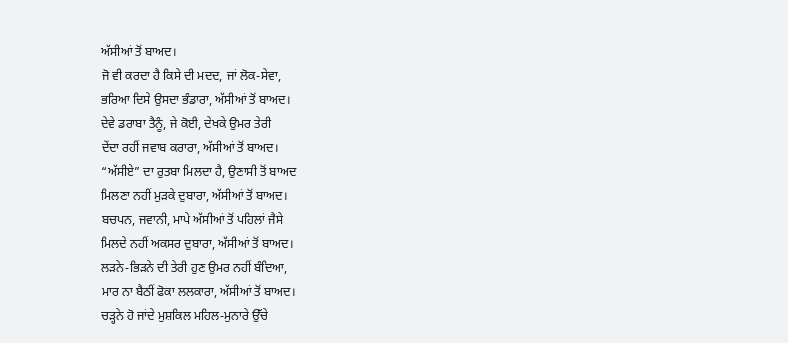ਅੱਸੀਆਂ ਤੋਂ ਬਾਅਦ।
ਜੋ ਵੀ ਕਰਦਾ ਹੈ ਕਿਸੇ ਦੀ ਮਦਦ, ਜਾਂ ਲੋਕ-ਸੇਵਾ,
ਭਰਿਆ ਦਿਸੇ ਉਸਦਾ ਭੰਡਾਰਾ, ਅੱਸੀਆਂ ਤੋਂ ਬਾਅਦ।
ਦੇਵੇ ਡਰਾਬਾ ਤੈਨੂੰ, ਜੇ ਕੋਈ, ਦੇਖਕੇ ਉਮਰ ਤੇਰੀ
ਦੇਂਦਾ ਰਹੀਂ ਜਵਾਬ ਕਰਾਰਾ, ਅੱਸੀਆਂ ਤੋਂ ਬਾਅਦ।
“ਅੱਸੀਏ” ਦਾ ਰੁਤਬਾ ਮਿਲਦਾ ਹੈ, ਉਣਾਸੀ ਤੋਂ ਬਾਅਦ
ਮਿਲਣਾ ਨਹੀਂ ਮੁੜਕੇ ਦੁਬਾਰਾ, ਅੱਸੀਆਂ ਤੋਂ ਬਾਅਦ।
ਬਚਪਨ, ਜਵਾਨੀ, ਮਾਪੇ ਅੱਸੀਆਂ ਤੋਂ ਪਹਿਲਾਂ ਜੈਸੇ
ਮਿਲਦੇ ਨਹੀਂ ਅਕਸਰ ਦੁਬਾਰਾ, ਅੱਸੀਆਂ ਤੋਂ ਬਾਅਦ।
ਲੜਨੇ-ਭਿੜਨੇ ਦੀ ਤੇਰੀ ਹੁਣ ਉਮਰ ਨਹੀਂ ਬੰਦਿਆ,
ਮਾਰ ਨਾ ਬੈਠੀਂ ਫੋਕਾ ਲਲਕਾਰਾ, ਅੱਸੀਆਂ ਤੋਂ ਬਾਅਦ।
ਚੜ੍ਹਨੇ ਹੋ ਜਾਂਦੇ ਮੁਸ਼ਕਿਲ ਮਹਿਲ-ਮੁਨਾਰੇ ਉੱਚੇ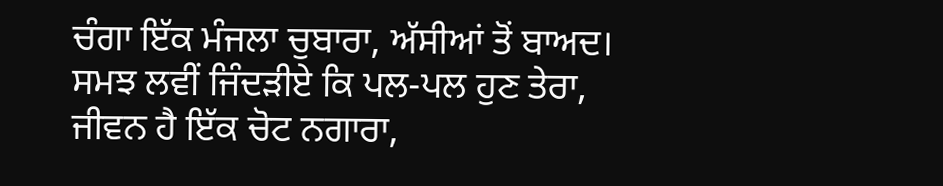ਚੰਗਾ ਇੱਕ ਮੰਜਲਾ ਚੁਬਾਰਾ, ਅੱਸੀਆਂ ਤੋਂ ਬਾਅਦ।
ਸਮਝ ਲਵੀਂ ਜਿੰਦੜੀਏ ਕਿ ਪਲ-ਪਲ ਹੁਣ ਤੇਰਾ,
ਜੀਵਨ ਹੈ ਇੱਕ ਚੋਟ ਨਗਾਰਾ,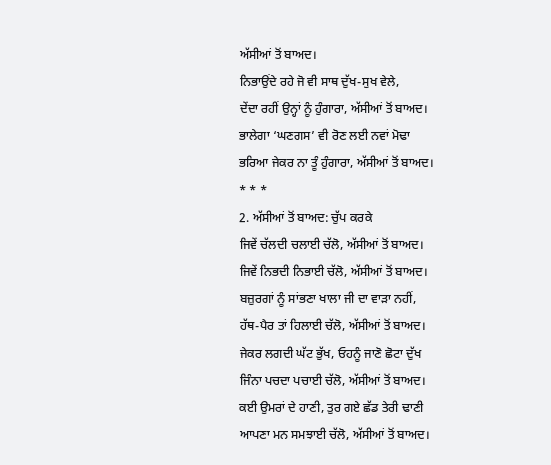ਅੱਸੀਆਂ ਤੋਂ ਬਾਅਦ।
ਨਿਭਾਉਂਦੇ ਰਹੇ ਜੋ ਵੀ ਸਾਥ ਦੁੱਖ-ਸੁਖ ਵੇਲੇ,
ਦੇਂਦਾ ਰਹੀਂ ਉਨ੍ਹਾਂ ਨੂੰ ਹੁੰਗਾਰਾ, ਅੱਸੀਆਂ ਤੋਂ ਬਾਅਦ।
ਭਾਲੇਗਾ ‘ਘਣਗਸ’ ਵੀ ਰੋਣ ਲਈ ਨਵਾਂ ਮੋਢਾ
ਭਰਿਆ ਜੇਕਰ ਨਾ ਤੂੰ ਹੁੰਗਾਰਾ, ਅੱਸੀਆਂ ਤੋਂ ਬਾਅਦ।
* * *
2. ਅੱਸੀਆਂ ਤੋਂ ਬਾਅਦ: ਚੁੱਪ ਕਰਕੇ
ਜਿਵੇਂ ਚੱਲਦੀ ਚਲਾਈ ਚੱਲੋ, ਅੱਸੀਆਂ ਤੋਂ ਬਾਅਦ।
ਜਿਵੇਂ ਨਿਭਦੀ ਨਿਭਾਈ ਚੱਲੋ, ਅੱਸੀਆਂ ਤੋਂ ਬਾਅਦ।
ਬਜ਼ੁਰਗਾਂ ਨੂੰ ਸਾਂਭਣਾ ਖਾਲਾ ਜੀ ਦਾ ਵਾੜਾ ਨਹੀਂ,
ਹੱਥ-ਪੈਰ ਤਾਂ ਹਿਲਾਈ ਚੱਲੋ, ਅੱਸੀਆਂ ਤੋਂ ਬਾਅਦ।
ਜੇਕਰ ਲਗਦੀ ਘੱਟ ਭੁੱਖ, ਓਹਨੂੰ ਜਾਣੋ ਛੋਟਾ ਦੁੱਖ
ਜਿੰਨਾ ਪਚਦਾ ਪਚਾਈ ਚੱਲੋ, ਅੱਸੀਆਂ ਤੋਂ ਬਾਅਦ।
ਕਈ ਉਮਰਾਂ ਦੇ ਹਾਣੀ, ਤੁਰ ਗਏ ਛੱਡ ਤੇਰੀ ਢਾਣੀ
ਆਪਣਾ ਮਨ ਸਮਝਾਈ ਚੱਲੋ, ਅੱਸੀਆਂ ਤੋਂ ਬਾਅਦ।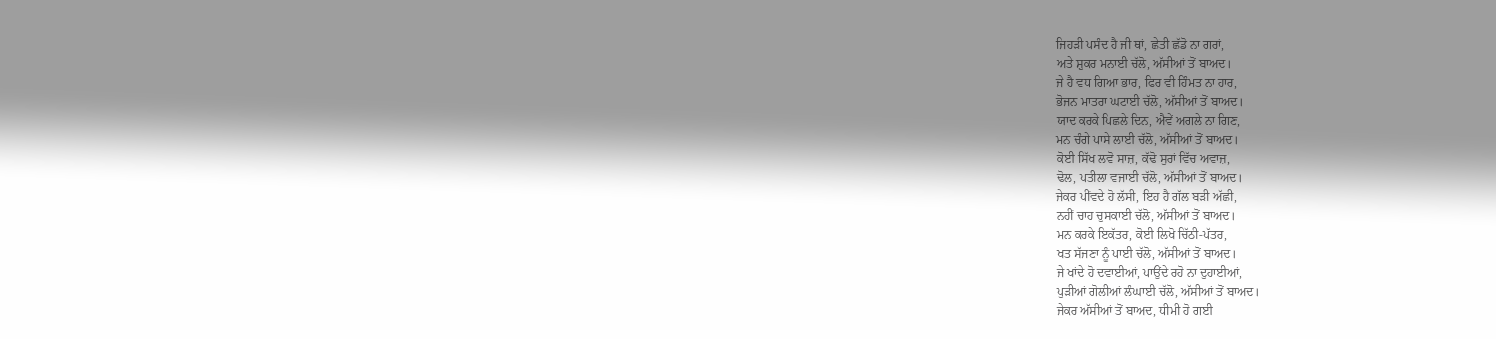ਜਿਹੜੀ ਪਸੰਦ ਹੈ ਜੀ ਥਾਂ, ਛੇਤੀ ਛੱਡੋ ਨਾ ਗਰਾਂ,
ਅਤੇ ਸ਼ੁਕਰ ਮਨਾਈ ਚੱਲੋ, ਅੱਸੀਆਂ ਤੋਂ ਬਾਅਦ।
ਜੇ ਹੈ ਵਧ ਗਿਆ ਭਾਰ, ਫਿਰ ਵੀ ਹਿੰਮਤ ਨਾ ਹਾਰ,
ਭੋਜਨ ਮਾਤਰਾ ਘਟਾਈ ਚੱਲੋ, ਅੱਸੀਆਂ ਤੋਂ ਬਾਅਦ।
ਯਾਦ ਕਰਕੇ ਪਿਛਲੇ ਦਿਨ, ਐਵੇਂ ਅਗਲੇ ਨਾ ਗਿਣ,
ਮਨ ਚੰਗੇ ਪਾਸੇ ਲਾਈ ਚੱਲੋ, ਅੱਸੀਆਂ ਤੋਂ ਬਾਅਦ।
ਕੋਈ ਸਿੱਖ ਲਵੋ ਸਾਜ਼, ਕੱਢੋ ਸੁਰਾਂ ਵਿੱਚ ਅਵਾਜ਼,
ਢੋਲ, ਪਤੀਲਾ ਵਜਾਈ ਚੱਲੋ, ਅੱਸੀਆਂ ਤੋਂ ਬਾਅਦ।
ਜੇਕਰ ਪੀਂਵਦੇ ਹੋ ਲੱਸੀ, ਇਹ ਹੈ ਗੱਲ ਬੜੀ ਅੱਛੀ,
ਨਹੀਂ ਚਾਹ ਚੁਸਕਾਈ ਚੱਲੋ, ਅੱਸੀਆਂ ਤੋਂ ਬਾਅਦ।
ਮਨ ਕਰਕੇ ਇਕੱਤਰ, ਕੋਈ ਲਿਖੋ ਚਿੱਠੀ-ਪੱਤਰ,
ਖਤ ਸੱਜਣਾ ਨੂੰ ਪਾਈ ਚੱਲੋ, ਅੱਸੀਆਂ ਤੋਂ ਬਾਅਦ।
ਜੇ ਖਾਂਦੇ ਹੋ ਦਵਾਈਆਂ, ਪਾਉਂਦੇ ਰਹੋ ਨਾ ਦੁਹਾਈਆਂ,
ਪੁੜੀਆਂ ਗੋਲੀਆਂ ਲੰਘਾਈ ਚੱਲੋ, ਅੱਸੀਆਂ ਤੋਂ ਬਾਅਦ।
ਜੇਕਰ ਅੱਸੀਆਂ ਤੋਂ ਬਾਅਦ, ਧੀਮੀ ਹੋ ਗਈ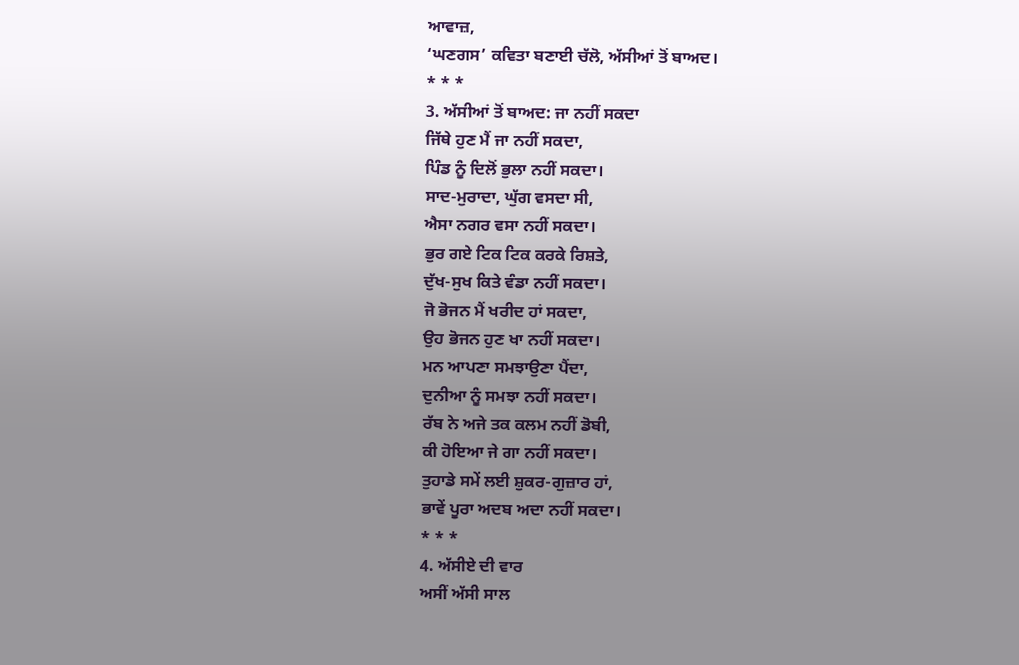ਆਵਾਜ਼,
‘ਘਣਗਸ’ ਕਵਿਤਾ ਬਣਾਈ ਚੱਲੋ, ਅੱਸੀਆਂ ਤੋਂ ਬਾਅਦ।
* * *
3. ਅੱਸੀਆਂ ਤੋਂ ਬਾਅਦ: ਜਾ ਨਹੀਂ ਸਕਦਾ
ਜਿੱਥੇ ਹੁਣ ਮੈਂ ਜਾ ਨਹੀਂ ਸਕਦਾ,
ਪਿੰਡ ਨੂੰ ਦਿਲੋਂ ਭੁਲਾ ਨਹੀਂ ਸਕਦਾ।
ਸਾਦ-ਮੁਰਾਦਾ, ਘੁੱਗ ਵਸਦਾ ਸੀ,
ਐਸਾ ਨਗਰ ਵਸਾ ਨਹੀਂ ਸਕਦਾ।
ਭੁਰ ਗਏ ਟਿਕ ਟਿਕ ਕਰਕੇ ਰਿਸ਼ਤੇ,
ਦੁੱਖ-ਸੁਖ ਕਿਤੇ ਵੰਡਾ ਨਹੀਂ ਸਕਦਾ।
ਜੋ ਭੋਜਨ ਮੈਂ ਖਰੀਦ ਹਾਂ ਸਕਦਾ,
ਉਹ ਭੋਜਨ ਹੁਣ ਖਾ ਨਹੀਂ ਸਕਦਾ।
ਮਨ ਆਪਣਾ ਸਮਝਾਉਣਾ ਪੈਂਦਾ,
ਦੁਨੀਆ ਨੂੰ ਸਮਝਾ ਨਹੀਂ ਸਕਦਾ।
ਰੱਬ ਨੇ ਅਜੇ ਤਕ ਕਲਮ ਨਹੀਂ ਡੋਬੀ,
ਕੀ ਹੋਇਆ ਜੇ ਗਾ ਨਹੀਂ ਸਕਦਾ।
ਤੁਹਾਡੇ ਸਮੇਂ ਲਈ ਸ਼ੁਕਰ-ਗੁਜ਼ਾਰ ਹਾਂ,
ਭਾਵੇਂ ਪੂਰਾ ਅਦਬ ਅਦਾ ਨਹੀਂ ਸਕਦਾ।
* * *
4. ਅੱਸੀਏ ਦੀ ਵਾਰ
ਅਸੀਂ ਅੱਸੀ ਸਾਲ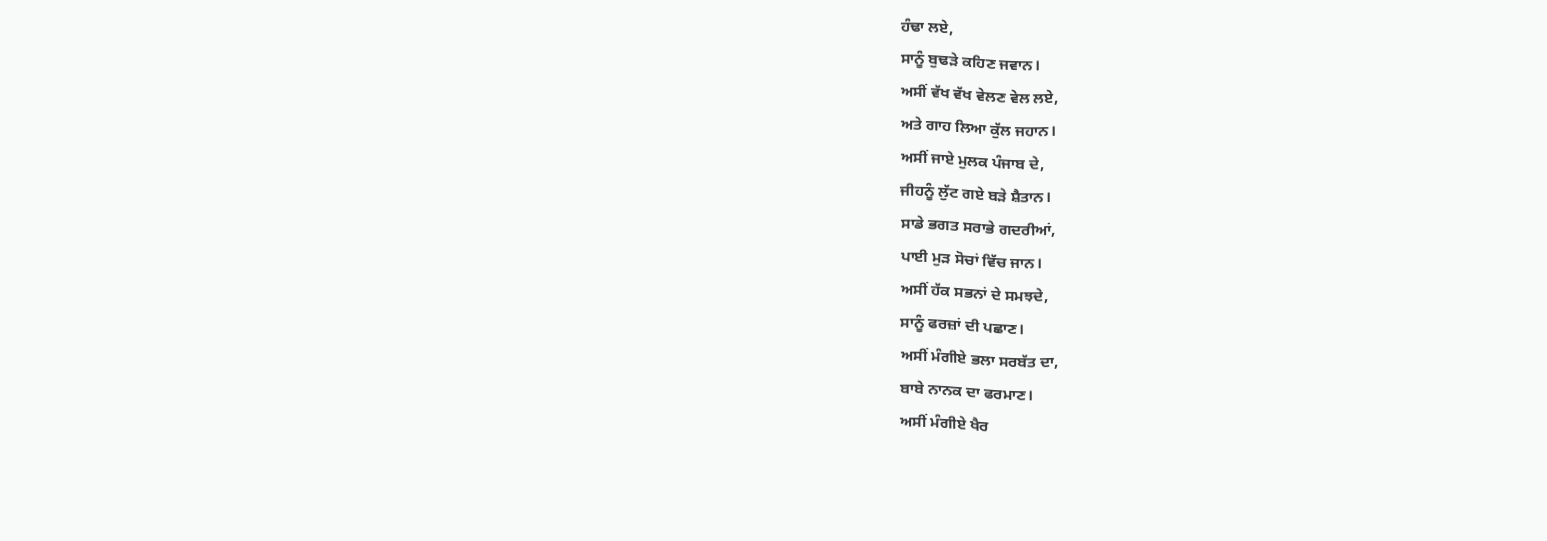ਹੰਢਾ ਲਏ,
ਸਾਨੂੰ ਬੁਢੜੇ ਕਹਿਣ ਜਵਾਨ।
ਅਸੀਂ ਵੱਖ ਵੱਖ ਵੇਲਣ ਵੇਲ ਲਏ,
ਅਤੇ ਗਾਹ ਲਿਆ ਕੁੱਲ ਜਹਾਨ।
ਅਸੀਂ ਜਾਏ ਮੁਲਕ ਪੰਜਾਬ ਦੇ,
ਜੀਹਨੂੰ ਲੁੱਟ ਗਏ ਬੜੇ ਸ਼ੈਤਾਨ।
ਸਾਡੇ ਭਗਤ ਸਰਾਭੇ ਗਦਰੀਆਂ,
ਪਾਈ ਮੁੜ ਸੋਚਾਂ ਵਿੱਚ ਜਾਨ।
ਅਸੀਂ ਹੱਕ ਸਭਨਾਂ ਦੇ ਸਮਝਦੇ,
ਸਾਨੂੰ ਫਰਜ਼ਾਂ ਦੀ ਪਛਾਣ।
ਅਸੀਂ ਮੰਗੀਏ ਭਲਾ ਸਰਬੱਤ ਦਾ,
ਬਾਬੇ ਨਾਨਕ ਦਾ ਫਰਮਾਣ।
ਅਸੀਂ ਮੰਗੀਏ ਖੈਰ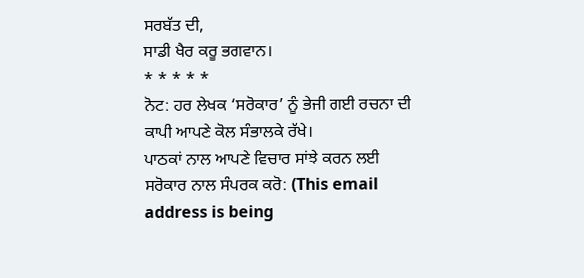ਸਰਬੱਤ ਦੀ,
ਸਾਡੀ ਖੈਰ ਕਰੂ ਭਗਵਾਨ।
* * * * *
ਨੋਟ: ਹਰ ਲੇਖਕ ‘ਸਰੋਕਾਰ’ ਨੂੰ ਭੇਜੀ ਗਈ ਰਚਨਾ ਦੀ ਕਾਪੀ ਆਪਣੇ ਕੋਲ ਸੰਭਾਲਕੇ ਰੱਖੇ।
ਪਾਠਕਾਂ ਨਾਲ ਆਪਣੇ ਵਿਚਾਰ ਸਾਂਝੇ ਕਰਨ ਲਈ ਸਰੋਕਾਰ ਨਾਲ ਸੰਪਰਕ ਕਰੋ: (This email address is being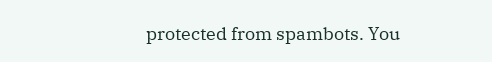protected from spambots. You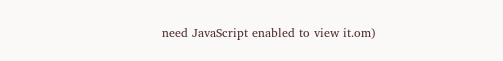need JavaScript enabled to view it.om)